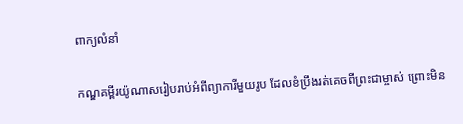ពាក្យលំនាំ

កណ្ឌគម្ពីរយ៉ូណាសរៀប‌រាប់អំពីព្យាការីមួយរូប ដែលខំប្រឹងរត់គេចពីព្រះ‌ជាម្ចាស់ ព្រោះមិន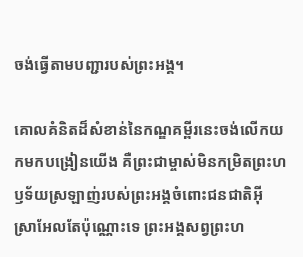ចង់ធ្វើតាមបញ្ជារបស់ព្រះ‌អង្គ។

គោលគំនិតដ៏សំខាន់នៃកណ្ឌគម្ពីរនេះចង់លើកយកមកបង្រៀនយើង គឺព្រះ‌ជាម្ចាស់មិនកម្រិតព្រះ‌ហឫ‌ទ័យស្រឡាញ់របស់ព្រះ‌អង្គចំពោះជនជាតិអ៊ីស្រា‌អែលតែប៉ុណ្ណោះទេ ព្រះ‌អង្គសព្វព្រះ‌ហ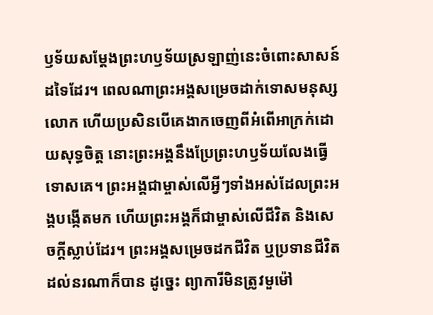ឫ‌ទ័យសម្ដែងព្រះ‌ហឫ‌ទ័យស្រឡាញ់នេះចំពោះសាសន៍ដទៃដែរ។ ពេលណាព្រះ‌អង្គសម្រេចដាក់ទោសមនុស្សលោក ហើយប្រសិនបើគេងាកចេញពីអំពើអាក្រក់ដោយសុទ្ធចិត្ត នោះព្រះ‌អង្គនឹងប្រែព្រះ‌ហឫ‌ទ័យលែងធ្វើទោសគេ។ ព្រះ‌អង្គជាម្ចាស់លើអ្វីៗទាំងអស់ដែលព្រះ‌អង្គបង្កើតមក ហើយព្រះ‌អង្គក៏ជាម្ចាស់លើជីវិត និងសេចក្ដីស្លាប់ដែរ។ ព្រះ‌អង្គសម្រេចដកជីវិត ឬប្រទានជីវិតដល់នរណាក៏បាន ដូច្នេះ ព្យាការីមិនត្រូវមួម៉ៅ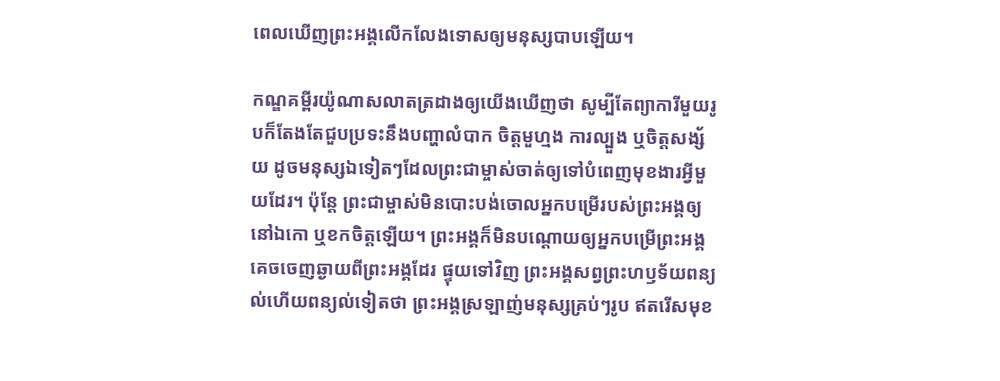ពេលឃើញព្រះ‌អង្គលើក‌លែងទោសឲ្យមនុស្សបាបឡើយ។

កណ្ឌគម្ពីរយ៉ូណាសលាតត្រដាងឲ្យយើងឃើញថា សូម្បីតែព្យាការីមួយរូបក៏តែង‌តែជួបប្រទះនឹងបញ្ហាលំបាក ចិត្តមួហ្មង ការល្បួង ឬចិត្តសង្ស័យ ដូចមនុស្សឯទៀតៗដែលព្រះ‌ជាម្ចាស់ចាត់ឲ្យទៅបំពេញមុខ‌ងារអ្វីមួយដែរ។ ប៉ុន្តែ ព្រះ‌ជាម្ចាស់មិនបោះ‌បង់ចោលអ្នកបម្រើរបស់ព្រះ‌អង្គឲ្យនៅឯកោ ឬខកចិត្តឡើយ។ ព្រះ‌អង្គក៏មិនបណ្តោយឲ្យអ្នកបម្រើព្រះ‌អង្គគេចចេញឆ្ងាយពីព្រះ‌អង្គដែរ ផ្ទុយទៅវិញ ព្រះ‌អង្គសព្វព្រះ‌ហឫ‌ទ័យពន្យល់ហើយពន្យល់ទៀតថា ព្រះ‌អង្គស្រឡាញ់មនុស្សគ្រប់ៗរូប ឥតរើសមុខ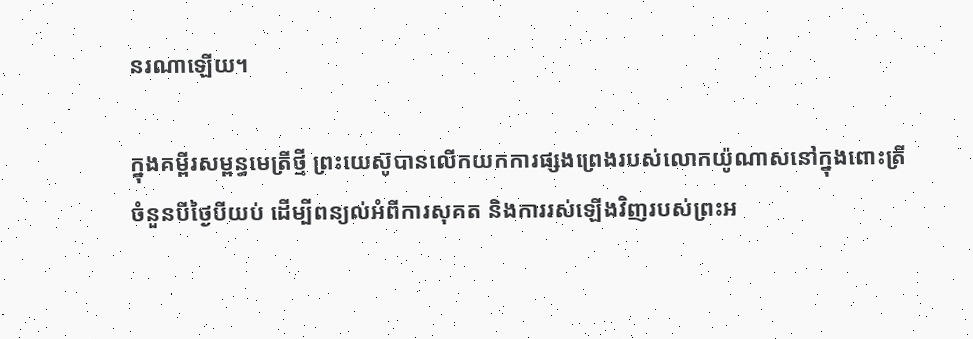នរណាឡើយ។

ក្នុងគម្ពីរសម្ពន្ធ‌មេត្រីថ្មី ព្រះ‌យេស៊ូបានលើកយកការផ្សងព្រេងរបស់លោកយ៉ូណាសនៅក្នុងពោះត្រីចំនួនបីថ្ងៃបីយប់ ដើម្បីពន្យល់អំពីការសុគត និងការរស់ឡើងវិញរបស់ព្រះ‌អ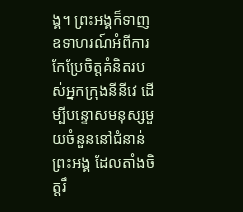ង្គ។ ព្រះ‌អង្គក៏ទាញឧទាហរណ៍អំពីការកែ‌ប្រែចិត្តគំនិតរបស់អ្នកក្រុងនីនីវេ ដើម្បីបន្ទោសមនុស្សមួយចំនួននៅជំនាន់ព្រះ‌អង្គ ដែលតាំងចិត្តរឹ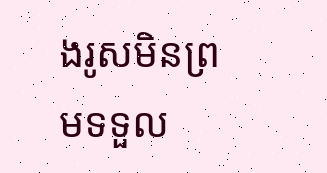ង‌រូសមិនព្រមទទួល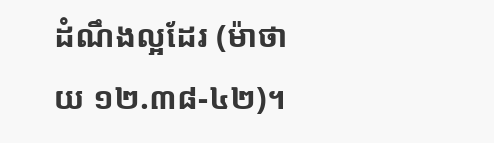ដំណឹង‌ល្អដែរ (ម៉ាថាយ ១២.៣៨-៤២)។